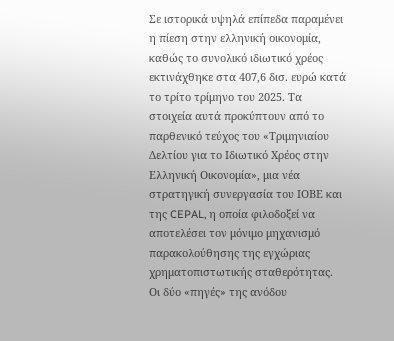Σε ιστορικά υψηλά επίπεδα παραμένει η πίεση στην ελληνική οικονομία, καθώς το συνολικό ιδιωτικό χρέος εκτινάχθηκε στα 407,6 δισ. ευρώ κατά το τρίτο τρίμηνο του 2025. Τα στοιχεία αυτά προκύπτουν από το παρθενικό τεύχος του «Τριμηνιαίου Δελτίου για το Ιδιωτικό Χρέος στην Ελληνική Οικονομία», μια νέα στρατηγική συνεργασία του ΙΟΒΕ και της CEPAL, η οποία φιλοδοξεί να αποτελέσει τον μόνιμο μηχανισμό παρακολούθησης της εγχώριας χρηματοπιστωτικής σταθερότητας.
Οι δύο «πηγές» της ανόδου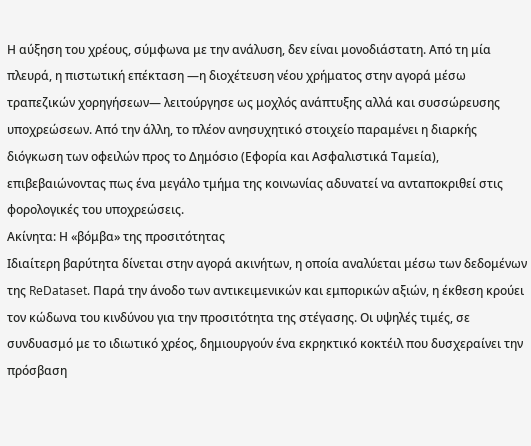Η αύξηση του χρέους, σύμφωνα με την ανάλυση, δεν είναι μονοδιάστατη. Από τη μία πλευρά, η πιστωτική επέκταση —η διοχέτευση νέου χρήματος στην αγορά μέσω τραπεζικών χορηγήσεων— λειτούργησε ως μοχλός ανάπτυξης αλλά και συσσώρευσης υποχρεώσεων. Από την άλλη, το πλέον ανησυχητικό στοιχείο παραμένει η διαρκής διόγκωση των οφειλών προς το Δημόσιο (Εφορία και Ασφαλιστικά Ταμεία), επιβεβαιώνοντας πως ένα μεγάλο τμήμα της κοινωνίας αδυνατεί να ανταποκριθεί στις φορολογικές του υποχρεώσεις.
Ακίνητα: Η «βόμβα» της προσιτότητας
Ιδιαίτερη βαρύτητα δίνεται στην αγορά ακινήτων, η οποία αναλύεται μέσω των δεδομένων της ReDataset. Παρά την άνοδο των αντικειμενικών και εμπορικών αξιών, η έκθεση κρούει τον κώδωνα του κινδύνου για την προσιτότητα της στέγασης. Οι υψηλές τιμές, σε συνδυασμό με το ιδιωτικό χρέος, δημιουργούν ένα εκρηκτικό κοκτέιλ που δυσχεραίνει την πρόσβαση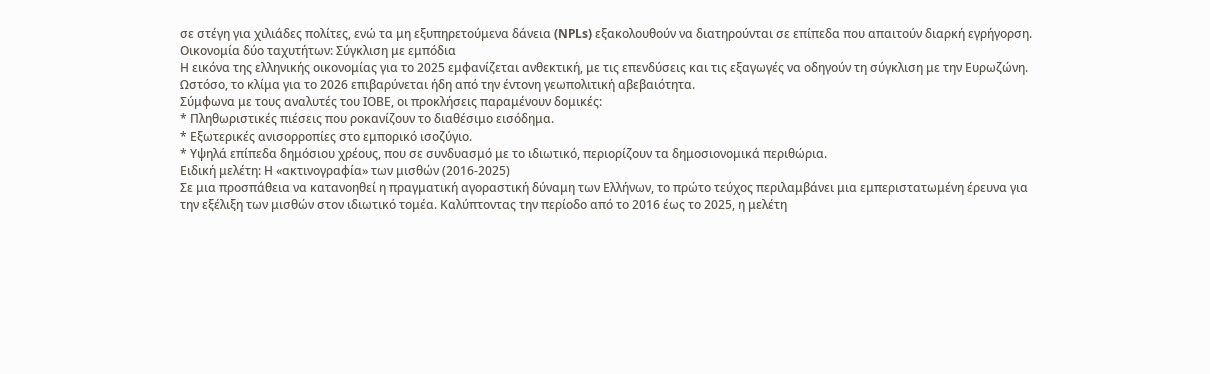σε στέγη για χιλιάδες πολίτες, ενώ τα μη εξυπηρετούμενα δάνεια (NPLs) εξακολουθούν να διατηρούνται σε επίπεδα που απαιτούν διαρκή εγρήγορση.
Οικονομία δύο ταχυτήτων: Σύγκλιση με εμπόδια
Η εικόνα της ελληνικής οικονομίας για το 2025 εμφανίζεται ανθεκτική, με τις επενδύσεις και τις εξαγωγές να οδηγούν τη σύγκλιση με την Ευρωζώνη. Ωστόσο, το κλίμα για το 2026 επιβαρύνεται ήδη από την έντονη γεωπολιτική αβεβαιότητα.
Σύμφωνα με τους αναλυτές του ΙΟΒΕ, οι προκλήσεις παραμένουν δομικές:
* Πληθωριστικές πιέσεις που ροκανίζουν το διαθέσιμο εισόδημα.
* Εξωτερικές ανισορροπίες στο εμπορικό ισοζύγιο.
* Υψηλά επίπεδα δημόσιου χρέους, που σε συνδυασμό με το ιδιωτικό, περιορίζουν τα δημοσιονομικά περιθώρια.
Ειδική μελέτη: Η «ακτινογραφία» των μισθών (2016-2025)
Σε μια προσπάθεια να κατανοηθεί η πραγματική αγοραστική δύναμη των Ελλήνων, το πρώτο τεύχος περιλαμβάνει μια εμπεριστατωμένη έρευνα για την εξέλιξη των μισθών στον ιδιωτικό τομέα. Καλύπτοντας την περίοδο από το 2016 έως το 2025, η μελέτη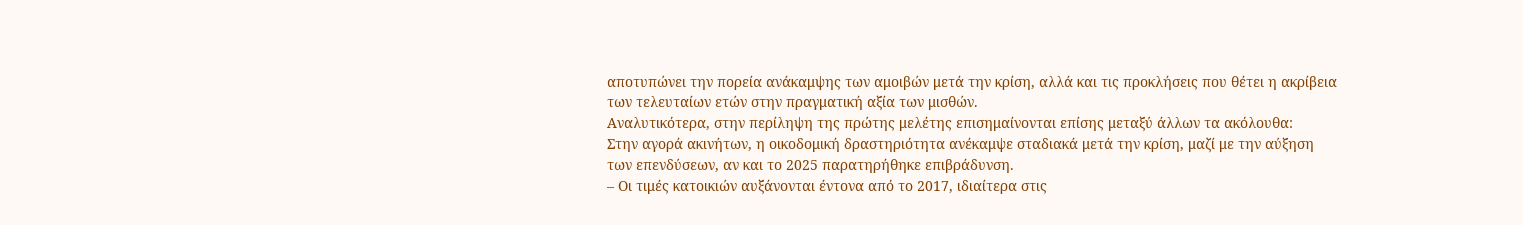αποτυπώνει την πορεία ανάκαμψης των αμοιβών μετά την κρίση, αλλά και τις προκλήσεις που θέτει η ακρίβεια των τελευταίων ετών στην πραγματική αξία των μισθών.
Αναλυτικότερα, στην περίληψη της πρώτης μελέτης επισημαίνονται επίσης μεταξύ άλλων τα ακόλουθα:
Στην αγορά ακινήτων, η οικοδομική δραστηριότητα ανέκαμψε σταδιακά μετά την κρίση, μαζί με την αύξηση των επενδύσεων, αν και το 2025 παρατηρήθηκε επιβράδυνση.
– Οι τιμές κατοικιών αυξάνονται έντονα από το 2017, ιδιαίτερα στις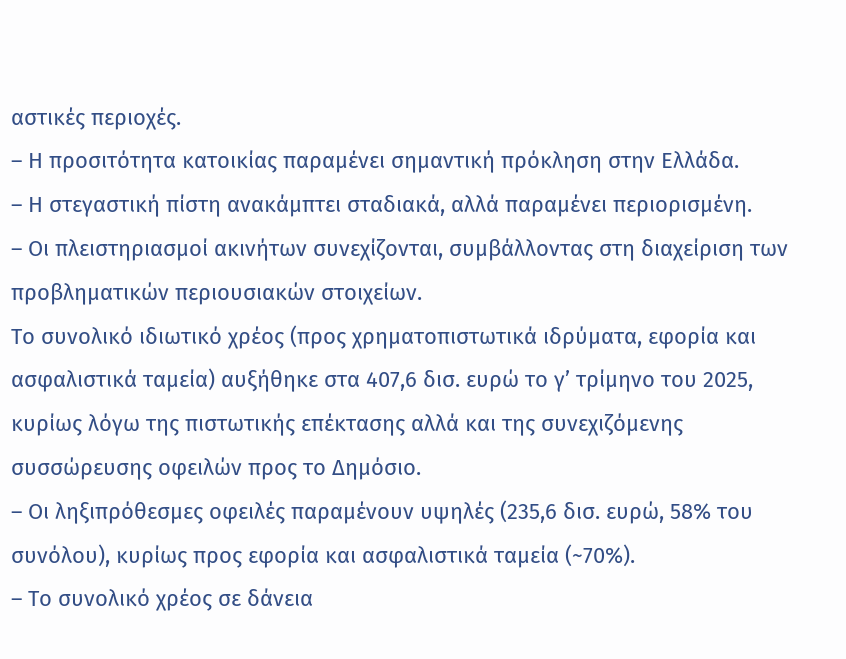αστικές περιοχές.
– Η προσιτότητα κατοικίας παραμένει σημαντική πρόκληση στην Ελλάδα.
– Η στεγαστική πίστη ανακάμπτει σταδιακά, αλλά παραμένει περιορισμένη.
– Οι πλειστηριασμοί ακινήτων συνεχίζονται, συμβάλλοντας στη διαχείριση των προβληματικών περιουσιακών στοιχείων.
Το συνολικό ιδιωτικό χρέος (προς χρηματοπιστωτικά ιδρύματα, εφορία και ασφαλιστικά ταμεία) αυξήθηκε στα 407,6 δισ. ευρώ το γ’ τρίμηνο του 2025, κυρίως λόγω της πιστωτικής επέκτασης αλλά και της συνεχιζόμενης συσσώρευσης οφειλών προς το Δημόσιο.
– Οι ληξιπρόθεσμες οφειλές παραμένουν υψηλές (235,6 δισ. ευρώ, 58% του συνόλου), κυρίως προς εφορία και ασφαλιστικά ταμεία (~70%).
– Το συνολικό χρέος σε δάνεια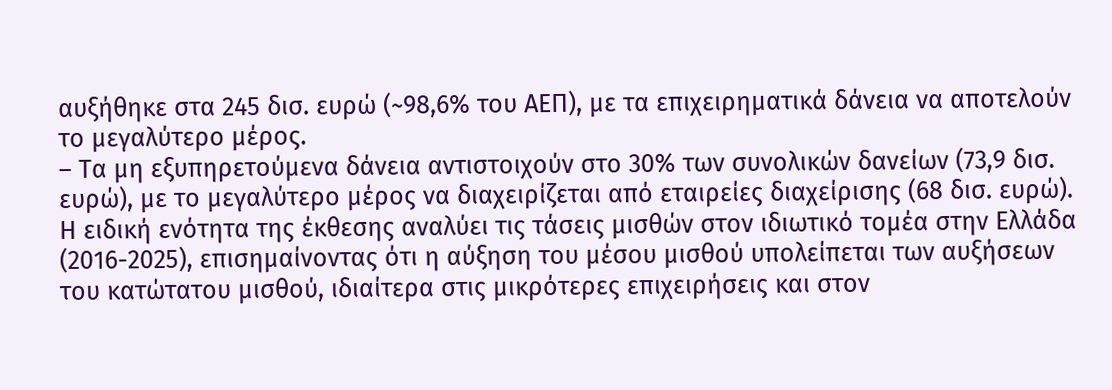αυξήθηκε στα 245 δισ. ευρώ (~98,6% του ΑΕΠ), με τα επιχειρηματικά δάνεια να αποτελούν το μεγαλύτερο μέρος.
– Τα μη εξυπηρετούμενα δάνεια αντιστοιχούν στο 30% των συνολικών δανείων (73,9 δισ. ευρώ), με το μεγαλύτερο μέρος να διαχειρίζεται από εταιρείες διαχείρισης (68 δισ. ευρώ).
Η ειδική ενότητα της έκθεσης αναλύει τις τάσεις μισθών στον ιδιωτικό τομέα στην Ελλάδα (2016-2025), επισημαίνοντας ότι η αύξηση του μέσου μισθού υπολείπεται των αυξήσεων του κατώτατου μισθού, ιδιαίτερα στις μικρότερες επιχειρήσεις και στον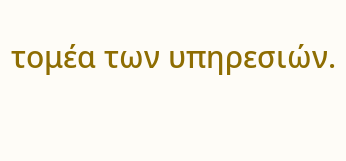τομέα των υπηρεσιών.